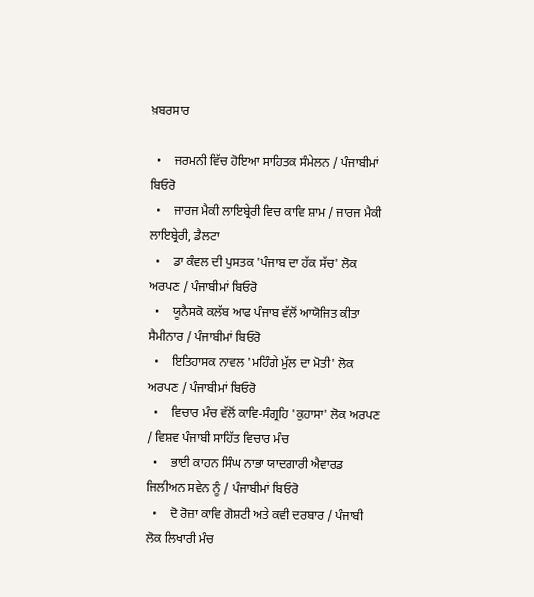ਖ਼ਬਰਸਾਰ

  •    ਜਰਮਨੀ ਵਿੱਚ ਹੋਇਆ ਸਾਹਿਤਕ ਸੰਮੇਲਨ / ਪੰਜਾਬੀਮਾਂ ਬਿਓਰੋ
  •    ਜਾਰਜ ਮੈਕੀ ਲਾਇਬ੍ਰੇਰੀ ਵਿਚ ਕਾਵਿ ਸ਼ਾਮ / ਜਾਰਜ ਮੈਕੀ ਲਾਇਬ੍ਰੇਰੀ, ਡੈਲਟਾ
  •    ਡਾ ਕੰਵਲ ਦੀ ਪੁਸਤਕ 'ਪੰਜਾਬ ਦਾ ਹੱਕ ਸੱਚ' ਲੋਕ ਅਰਪਣ / ਪੰਜਾਬੀਮਾਂ ਬਿਓਰੋ
  •    ਯੂਨੈਸਕੋ ਕਲੱਬ ਆਫ ਪੰਜਾਬ ਵੱਲੋਂ ਆਯੋਜਿਤ ਕੀਤਾ ਸੈਮੀਨਾਰ / ਪੰਜਾਬੀਮਾਂ ਬਿਓਰੋ
  •    ਇਤਿਹਾਸਕ ਨਾਵਲ 'ਮਹਿੰਗੇ ਮੁੱਲ ਦਾ ਮੋਤੀ' ਲੋਕ ਅਰਪਣ / ਪੰਜਾਬੀਮਾਂ ਬਿਓਰੋ
  •    ਵਿਚਾਰ ਮੰਚ ਵੱਲੋਂ ਕਾਵਿ-ਸੰਗ੍ਰਹਿ 'ਕੁਹਾਸਾ' ਲੋਕ ਅਰਪਣ / ਵਿਸ਼ਵ ਪੰਜਾਬੀ ਸਾਹਿੱਤ ਵਿਚਾਰ ਮੰਚ
  •    ਭਾਈ ਕਾਹਨ ਸਿੰਘ ਨਾਭਾ ਯਾਦਗਾਰੀ ਐਵਾਰਡ ਜਿਲੀਅਨ ਸਵੇਨ ਨੂੰ / ਪੰਜਾਬੀਮਾਂ ਬਿਓਰੋ
  •    ਦੋ ਰੋਜ਼ਾ ਕਾਵਿ ਗੋਸ਼ਟੀ ਅਤੇ ਕਵੀ ਦਰਬਾਰ / ਪੰਜਾਬੀ ਲੋਕ ਲਿਖਾਰੀ ਮੰਚ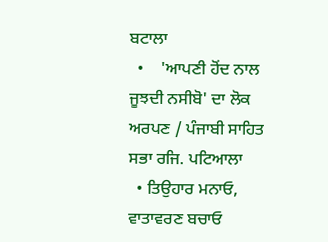ਬਟਾਲਾ
  •    'ਆਪਣੀ ਹੋਂਦ ਨਾਲ ਜੂਝਦੀ ਨਸੀਬੋ' ਦਾ ਲੋਕ ਅਰਪਣ / ਪੰਜਾਬੀ ਸਾਹਿਤ ਸਭਾ ਰਜਿ. ਪਟਿਆਲਾ
  • ਤਿਉਹਾਰ ਮਨਾਓ, ਵਾਤਾਵਰਣ ਬਚਾਓ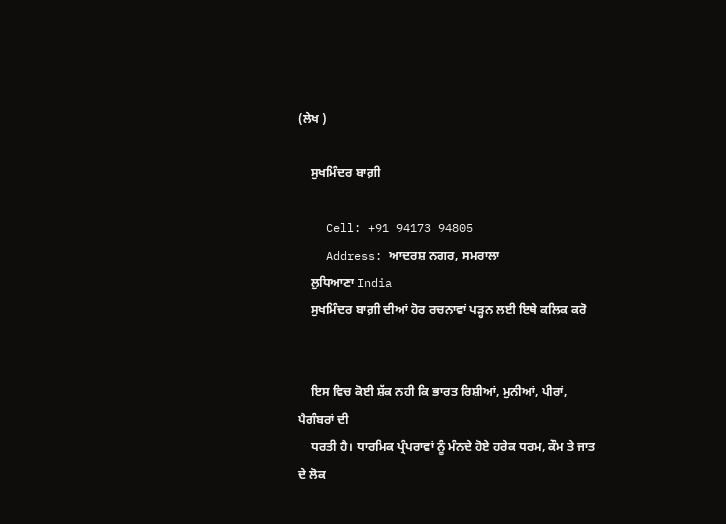(ਲੇਖ )

    ਸੁਖਮਿੰਦਰ ਬਾਗ਼ੀ

    Cell: +91 94173 94805
    Address: ਆਦਰਸ਼ ਨਗਰ, ਸਮਰਾਲਾ
    ਲੁਧਿਆਣਾ India
    ਸੁਖਮਿੰਦਰ ਬਾਗ਼ੀ ਦੀਆਂ ਹੋਰ ਰਚਨਾਵਾਂ ਪੜ੍ਹਨ ਲਈ ਇਥੇ ਕਲਿਕ ਕਰੋ


    ਇਸ ਵਿਚ ਕੋਈ ਸ਼ੱਕ ਨਹੀ ਕਿ ਭਾਰਤ ਰਿਸ਼ੀਆਂ, ਮੁਨੀਆਂ, ਪੀਰਾਂ, ਪੈਗੰਬਰਾਂ ਦੀ
    ਧਰਤੀ ਹੈ। ਧਾਰਮਿਕ ਪ੍ਰੰਪਰਾਵਾਂ ਨੂੰ ਮੰਨਦੇ ਹੋਏ ਹਰੇਕ ਧਰਮ, ਕੌਮ ਤੇ ਜਾਤ ਦੇ ਲੋਕ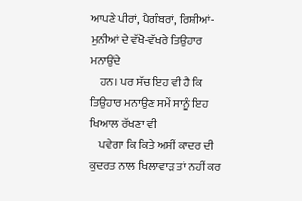ਆਪਣੇ ਪੀਰਾਂ, ਪੈਗੰਬਰਾਂ, ਰਿਸ਼ੀਆਂ-ਮੁਨੀਆਂ ਦੇ ਵੱਖੋ-ਵੱਖਰੇ ਤਿਉਹਾਰ ਮਨਾਉਂਦੇ
    ਹਨ। ਪਰ ਸੱਚ ਇਹ ਵੀ ਹੈ ਕਿ ਤਿਉਹਾਰ ਮਨਾਉਣ ਸਮੇਂ ਸਾਨੂੰ ਇਹ ਖਿਆਲ ਰੱਖਣਾ ਵੀ
    ਪਵੇਗਾ ਕਿ ਕਿਤੇ ਅਸੀਂ ਕਾਦਰ ਦੀ ਕੁਦਰਤ ਨਾਲ ਖਿਲਾਵਾੜ ਤਾਂ ਨਹੀਂ ਕਰ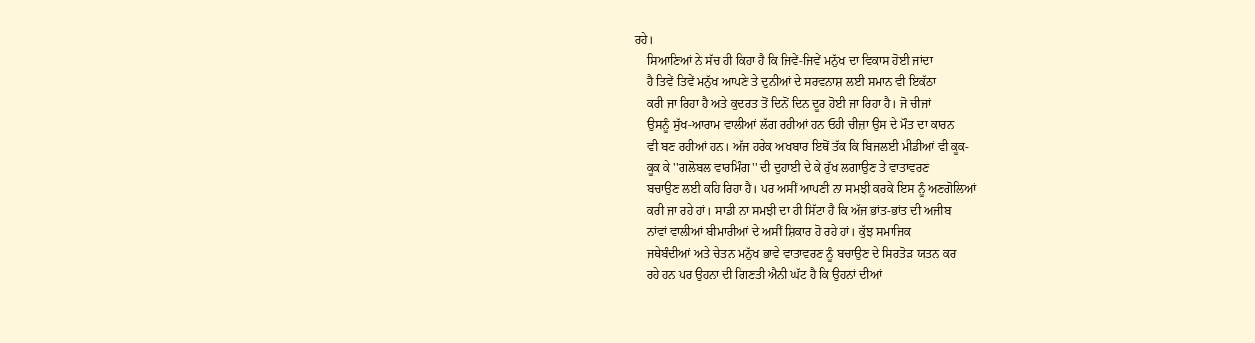ਰਹੇ।
    ਸਿਆਣਿਆਂ ਨੇ ਸੱਚ ਹੀ ਕਿਹਾ ਹੈ ਕਿ ਜਿਵੇਂ-ਜਿਵੇਂ ਮਨੁੱਖ ਦਾ ਵਿਕਾਸ ਹੋਈ ਜਾਂਦਾ
    ਹੈ ਤਿਵੇਂ ਤਿਵੇਂ ਮਨੁੱਖ ਆਪਣੇ ਤੇ ਦੁਨੀਆਂ ਦੇ ਸਰਵਨਾਸ਼ ਲਈ ਸਮਾਨ ਵੀ ਇਕੱਠਾ
    ਕਰੀ ਜਾ ਰਿਹਾ ਹੈ ਅਤੇ ਕੁਦਰਤ ਤੋਂ ਦਿਨੋਂ ਦਿਨ ਦੂਰ ਹੋਈ ਜਾ ਰਿਹਾ ਹੈ। ਜੋ ਚੀਜਾਂ
    ਉਸਨੂੰ ਸੁੱਖ-ਆਰਾਮ ਵਾਲੀਆਂ ਲੱਗ ਰਹੀਆਂ ਹਨ ਓਹੀ ਚੀਜ਼ਾ ਉਸ ਦੇ ਮੌਤ ਦਾ ਕਾਰਨ
    ਵੀ ਬਣ ਰਹੀਆਂ ਹਨ। ਅੱਜ ਹਰੇਕ ਅਖਬਾਰ ਇਥੋਂ ਤੱਕ ਕਿ ਬਿਜਲਈ ਮੀਡੀਆਂ ਵੀ ਕੂਕ-
    ਕੂਕ ਕੇ ''ਗਲੋਬਲ ਵਾਰਮਿੰਗ'' ਦੀ ਦੁਹਾਈ ਦੇ ਕੇ ਰੁੱਖ ਲਗਾਉਣ ਤੇ ਵਾਤਾਵਰਣ
    ਬਚਾਉਣ ਲਈ ਕਹਿ ਰਿਹਾ ਹੈ। ਪਰ ਅਸੀਂ ਆਪਣੀ ਨਾ ਸਮਝੀ ਕਰਕੇ ਇਸ ਨੂੰ ਅਣਗੋਲਿਆਂ
    ਕਰੀ ਜਾ ਰਹੇ ਹਾਂ। ਸਾਡੀ ਨਾ ਸਮਝੀ ਦਾ ਹੀ ਸਿੱਟਾ ਹੈ ਕਿ ਅੱਜ ਭਾਂਤ-ਭਾਂਤ ਦੀ ਅਜੀਬ
    ਨਾਂਵਾਂ ਵਾਲੀਆਂ ਬੀਮਾਰੀਆਂ ਦੇ ਅਸੀਂ ਸ਼ਿਕਾਰ ਹੋ ਰਹੇ ਹਾਂ। ਕੁੱਝ ਸਮਾਜਿਕ
    ਜਥੇਬੰਦੀਆਂ ਅਤੇ ਚੇਤਨ ਮਨੁੱਖ ਭਾਵੇ ਵਾਤਾਵਰਣ ਨੂੰ ਬਚਾਉਣ ਦੇ ਸਿਰਤੋੜ ਯਤਨ ਕਰ
    ਰਹੇ ਹਨ ਪਰ ਉਹਨਾ ਦੀ ਗਿਣਤੀ ਐਨੀ ਘੱਟ ਹੈ ਕਿ ਉਹਨਾਂ ਦੀਆਂ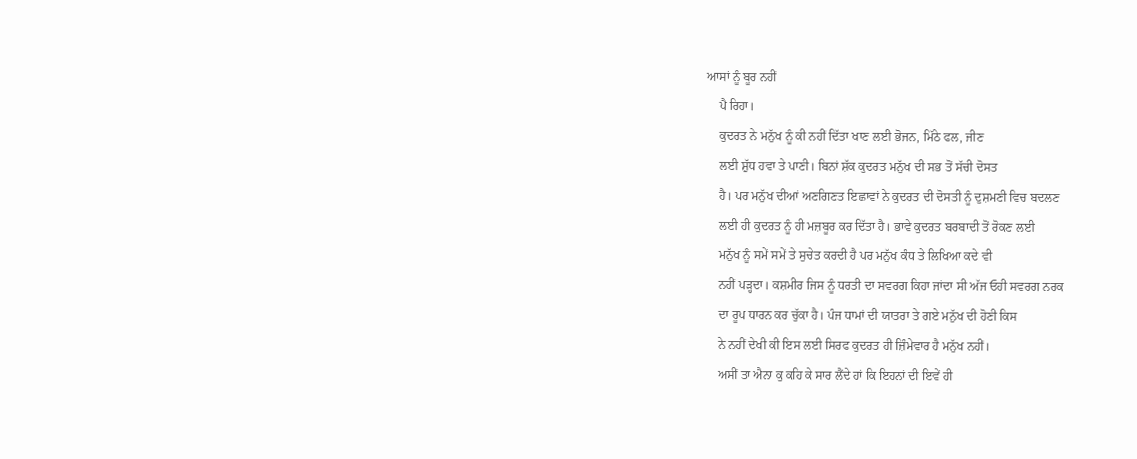ਆਸਾਂ ਨੂੰ ਬੂਰ ਨਹੀਂ
    ਪੈ ਰਿਹਾ।
    ਕੁਦਰਤ ਨੇ ਮਨੁੱਖ ਨੂੰ ਕੀ ਨਹੀਂ ਦਿੱਤਾ ਖਾਣ ਲਈ ਭੋਜਨ, ਮਿੱਠੇ ਫਲ, ਜੀਣ
    ਲਈ ਸ਼ੁੱਧ ਹਵਾ ਤੇ ਪਾਣੀ। ਬਿਨਾਂ ਸ਼ੱਕ ਕੁਦਰਤ ਮਨੁੱਖ ਦੀ ਸਭ ਤੋਂ ਸੱਚੀ ਦੋਸਤ
    ਹੈ। ਪਰ ਮਨੁੱਖ ਦੀਆਂ ਅਣਗਿਣਤ ਇਛਾਵਾਂ ਨੇ ਕੁਦਰਤ ਦੀ ਦੋਸਤੀ ਨੂੰ ਦੁਸ਼ਮਣੀ ਵਿਚ ਬਦਲਣ
    ਲਈ ਹੀ ਕੁਦਰਤ ਨੂੰ ਹੀ ਮਜ਼ਬੂਰ ਕਰ ਦਿੱਤਾ ਹੈ। ਭਾਵੇ ਕੁਦਰਤ ਬਰਬਾਦੀ ਤੋਂ ਰੋਕਣ ਲਈ
    ਮਨੁੱਖ ਨੂੰ ਸਮੇਂ ਸਮੇਂ ਤੇ ਸੁਚੇਤ ਕਰਦੀ ਹੈ ਪਰ ਮਨੁੱਖ ਕੰਧ ਤੇ ਲਿਖਿਆ ਕਦੇ ਵੀ
    ਨਹੀਂ ਪੜ੍ਹਦਾ। ਕਸ਼ਮੀਰ ਜਿਸ ਨੂੰ ਧਰਤੀ ਦਾ ਸਵਰਗ ਕਿਹਾ ਜਾਂਦਾ ਸੀ ਅੱਜ ਓਹੀ ਸਵਰਗ ਨਰਕ
    ਦਾ ਰੂਪ ਧਾਰਨ ਕਰ ਚੁੱਕਾ ਹੈ। ਪੰਜ ਧਾਮਾਂ ਦੀ ਯਾਤਰਾ ਤੇ ਗਏ ਮਨੁੱਖ ਦੀ ਹੋਣੀ ਕਿਸ
    ਨੇ ਨਹੀਂ ਦੇਖੀ ਕੀ ਇਸ ਲਈ ਸਿਰਫ ਕੁਦਰਤ ਹੀ ਜ਼ਿੰਮੇਵਾਰ ਹੈ ਮਨੁੱਖ ਨਹੀਂ।
    ਅਸੀਂ ਤਾ ਐਨਾ ਕੁ ਕਹਿ ਕੇ ਸਾਰ ਲੈਂਦੇ ਹਾਂ ਕਿ ਇਹਨਾਂ ਦੀ ਇਵੇਂ ਹੀ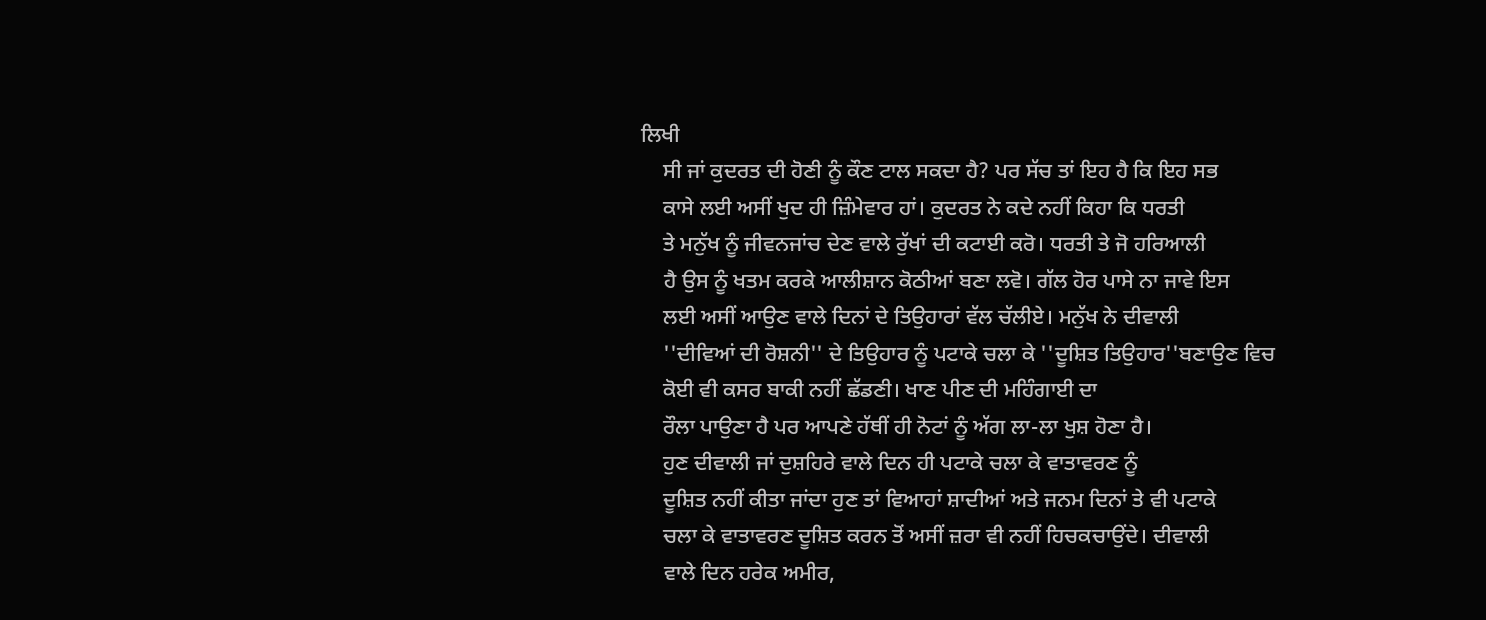ਲਿਖੀ
    ਸੀ ਜਾਂ ਕੁਦਰਤ ਦੀ ਹੋਣੀ ਨੂੰ ਕੌਣ ਟਾਲ ਸਕਦਾ ਹੈ? ਪਰ ਸੱਚ ਤਾਂ ਇਹ ਹੈ ਕਿ ਇਹ ਸਭ
    ਕਾਸੇ ਲਈ ਅਸੀਂ ਖੁਦ ਹੀ ਜ਼ਿੰਮੇਵਾਰ ਹਾਂ। ਕੁਦਰਤ ਨੇ ਕਦੇ ਨਹੀਂ ਕਿਹਾ ਕਿ ਧਰਤੀ
    ਤੇ ਮਨੁੱਖ ਨੂੰ ਜੀਵਨਜਾਂਚ ਦੇਣ ਵਾਲੇ ਰੁੱਖਾਂ ਦੀ ਕਟਾਈ ਕਰੋ। ਧਰਤੀ ਤੇ ਜੋ ਹਰਿਆਲੀ
    ਹੈ ਉਸ ਨੂੰ ਖਤਮ ਕਰਕੇ ਆਲੀਸ਼ਾਨ ਕੋਠੀਆਂ ਬਣਾ ਲਵੋ। ਗੱਲ ਹੋਰ ਪਾਸੇ ਨਾ ਜਾਵੇ ਇਸ
    ਲਈ ਅਸੀਂ ਆਉਣ ਵਾਲੇ ਦਿਨਾਂ ਦੇ ਤਿਉਹਾਰਾਂ ਵੱਲ ਚੱਲੀਏ। ਮਨੁੱਖ ਨੇ ਦੀਵਾਲੀ
    ''ਦੀਵਿਆਂ ਦੀ ਰੋਸ਼ਨੀ'' ਦੇ ਤਿਉਹਾਰ ਨੂੰ ਪਟਾਕੇ ਚਲਾ ਕੇ ''ਦੂਸ਼ਿਤ ਤਿਉਹਾਰ''ਬਣਾਉਣ ਵਿਚ
    ਕੋਈ ਵੀ ਕਸਰ ਬਾਕੀ ਨਹੀਂ ਛੱਡਣੀ। ਖਾਣ ਪੀਣ ਦੀ ਮਹਿੰਗਾਈ ਦਾ
    ਰੌਲਾ ਪਾਉਣਾ ਹੈ ਪਰ ਆਪਣੇ ਹੱਥੀਂ ਹੀ ਨੋਟਾਂ ਨੂੰ ਅੱਗ ਲਾ-ਲਾ ਖੁਸ਼ ਹੋਣਾ ਹੈ।
    ਹੁਣ ਦੀਵਾਲੀ ਜਾਂ ਦੁਸ਼ਹਿਰੇ ਵਾਲੇ ਦਿਨ ਹੀ ਪਟਾਕੇ ਚਲਾ ਕੇ ਵਾਤਾਵਰਣ ਨੂੰ
    ਦੂਸ਼ਿਤ ਨਹੀਂ ਕੀਤਾ ਜਾਂਦਾ ਹੁਣ ਤਾਂ ਵਿਆਹਾਂ ਸ਼ਾਦੀਆਂ ਅਤੇ ਜਨਮ ਦਿਨਾਂ ਤੇ ਵੀ ਪਟਾਕੇ
    ਚਲਾ ਕੇ ਵਾਤਾਵਰਣ ਦੂਸ਼ਿਤ ਕਰਨ ਤੋਂ ਅਸੀਂ ਜ਼ਰਾ ਵੀ ਨਹੀਂ ਹਿਚਕਚਾਉਂਦੇ। ਦੀਵਾਲੀ
    ਵਾਲੇ ਦਿਨ ਹਰੇਕ ਅਮੀਰ,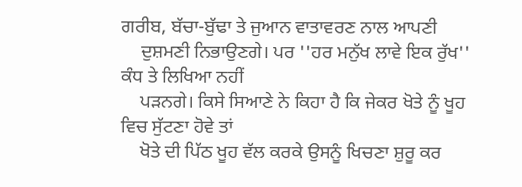ਗਰੀਬ, ਬੱਚਾ-ਬੁੱਢਾ ਤੇ ਜੁਆਨ ਵਾਤਾਵਰਣ ਨਾਲ ਆਪਣੀ
    ਦੁਸ਼ਮਣੀ ਨਿਭਾਉਣਗੇ। ਪਰ ''ਹਰ ਮਨੁੱਖ ਲਾਵੇ ਇਕ ਰੁੱਖ'' ਕੰਧ ਤੇ ਲਿਖਿਆ ਨਹੀਂ
    ਪੜਨਗੇ। ਕਿਸੇ ਸਿਆਣੇ ਨੇ ਕਿਹਾ ਹੈ ਕਿ ਜੇਕਰ ਖੋਤੇ ਨੂੰ ਖੂਹ ਵਿਚ ਸੁੱਟਣਾ ਹੋਵੇ ਤਾਂ
    ਖੋਤੇ ਦੀ ਪਿੱਠ ਖੂਹ ਵੱਲ ਕਰਕੇ ਉਸਨੂੰ ਖਿਚਣਾ ਸ਼ੁਰੂ ਕਰ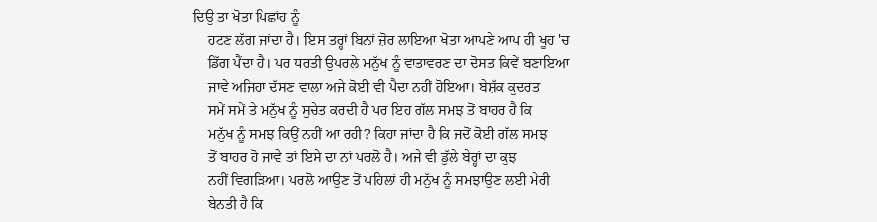ਦਿਉ ਤਾ ਖੋਤਾ ਪਿਛਾਂਹ ਨੂੰ
    ਹਟਣ ਲੱਗ ਜਾਂਦਾ ਹੈ। ਇਸ ਤਰ੍ਹਾਂ ਬਿਨਾਂ ਜ਼ੋਰ ਲਾਇਆ ਖੋਤਾ ਆਪਣੇ ਆਪ ਹੀ ਖੂਹ 'ਚ
    ਡਿੱਗ ਪੈਂਦਾ ਹੈ। ਪਰ ਧਰਤੀ ਉਪਰਲੇ ਮਨੁੱਖ ਨੂੰ ਵਾਤਾਵਰਣ ਦਾ ਦੋਸਤ ਕਿਵੇਂ ਬਣਾਇਆ
    ਜਾਵੇ ਅਜਿਹਾ ਦੱਸਣ ਵਾਲਾ ਅਜੇ ਕੋਈ ਵੀ ਪੈਦਾ ਨਹੀਂ ਹੋਇਆ। ਬੇਸ਼ੱਕ ਕੁਦਰਤ
    ਸਮੇਂ ਸਮੇਂ ਤੇ ਮਨੁੱਖ ਨੂੰ ਸੁਚੇਤ ਕਰਦੀ ਹੈ ਪਰ ਇਹ ਗੱਲ ਸਮਝ ਤੋਂ ਬਾਹਰ ਹੈ ਕਿ
    ਮਨੁੱਖ ਨੂੰ ਸਮਝ ਕਿਉਂ ਨਹੀਂ ਆ ਰਹੀ? ਕਿਹਾ ਜਾਂਦਾ ਹੈ ਕਿ ਜਦੋਂ ਕੋਈ ਗੱਲ ਸਮਝ
    ਤੋਂ ਬਾਹਰ ਹੋ ਜਾਵੇ ਤਾਂ ਇਸੇ ਦਾ ਨਾਂ ਪਰਲੋ ਹੈ। ਅਜੇ ਵੀ ਡੁੱਲੇ ਬੇਰ੍ਹਾਂ ਦਾ ਕੁਝ
    ਨਹੀਂ ਵਿਗੜਿਆ। ਪਰਲੋ ਆਉਣ ਤੋਂ ਪਹਿਲਾਂ ਹੀ ਮਨੁੱਖ ਨੂੰ ਸਮਝਾਉਣ ਲਈ ਮੇਰੀ
    ਬੇਨਤੀ ਹੈ ਕਿ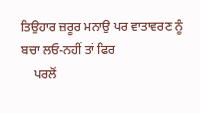ਤਿਉਹਾਰ ਜ਼ਰੂਰ ਮਨਾਉ ਪਰ ਵਾਤਾਵਰਣ ਨੂੰ ਬਚਾ ਲਓ-ਨਹੀਂ ਤਾਂ ਫਿਰ
    ਪਰਲੋਂ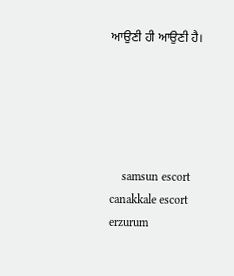ਆਉਣੀ ਹੀ ਆਉਣੀ ਹੈ।





    samsun escort canakkale escort erzurum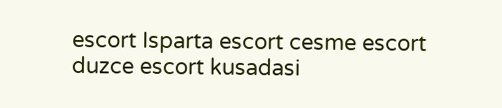escort Isparta escort cesme escort duzce escort kusadasi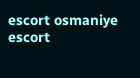escort osmaniye escort